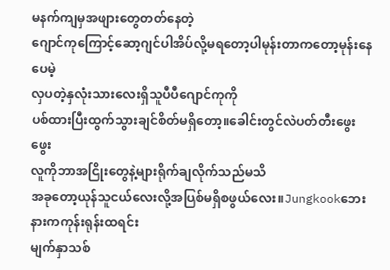မနက်ကျမှအဖျားတွေတတ်နေတဲ့
ဂျောင်ကုကြောင့်ဆော့ဂျင်ပါအိပ်လို့မရတော့ပါမုန်းတာကတော့မုန်းနေပေမဲ့
လှပတဲ့နှလုံးသားလေးရှိသူပီပီဂျောင်ကုကို
ပစ်ထားပြီးထွက်သွားချင်စိတ်မရှိတော့။ခေါင်းတွင်လဲပတ်တီးဖွေးဖွေး
လူကိုဘာအငြိုးတွေနဲ့များရိုက်ချလိုက်သည်မသိ
အခုတော့ယုန်သူငယ်လေးလို့အပြစ်မရှိစဖွယ်လေး။Jungkookဘေးနားကကုန်းရုန်းထရင်း
မျက်နှာသစ်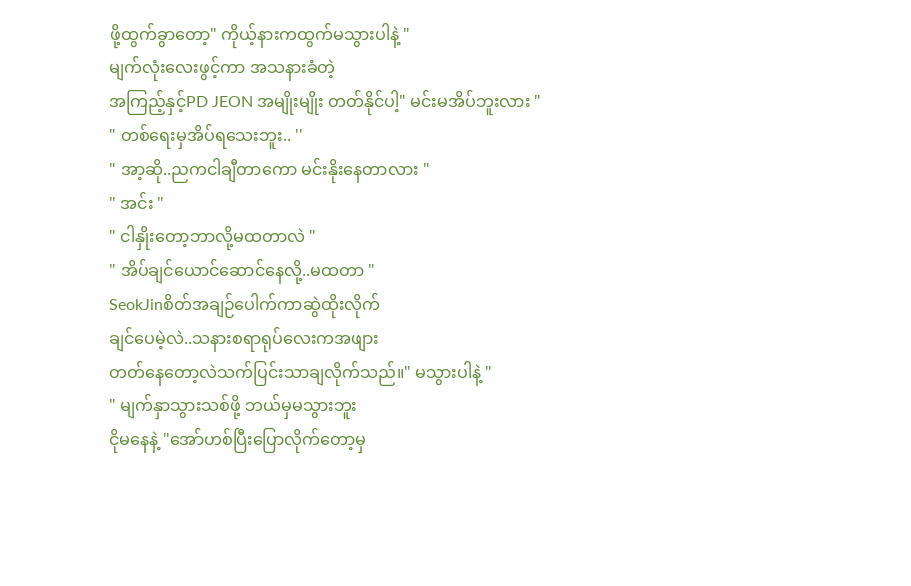ဖို့ထွက်ခွာတော့" ကိုယ့်နားကထွက်မသွားပါနဲ့ "
မျက်လုံးလေးဖွင့်ကာ အသနားခံတဲ့
အကြည့်နှင့်PD JEON အမျိုးမျိုး တတ်နိုင်ပါ့" မင်းမအိပ်ဘူးလား "
" တစ်ရေးမှအိပ်ရသေးဘူး.. ''
" အာ့ဆို..ညကငါချီတာကော မင်းနိုးနေတာလား "
" အင်း "
" ငါနှိုးတော့ဘာလို့မထတာလဲ "
" အိပ်ချင်ယောင်ဆောင်နေလို့..မထတာ "
SeokJinစိတ်အချဉ်ပေါက်ကာဆွဲထိုးလိုက်
ချင်ပေမဲ့လဲ..သနားစရာရုပ်လေးကအဖျား
တတ်နေတော့လဲသက်ပြင်းသာချလိုက်သည်။" မသွားပါနဲ့ "
" မျက်နှာသွားသစ်ဖို့ ဘယ်မှမသွားဘူး
ငိုမနေနဲ့ "အော်ဟစ်ပြီးပြောလိုက်တော့မှ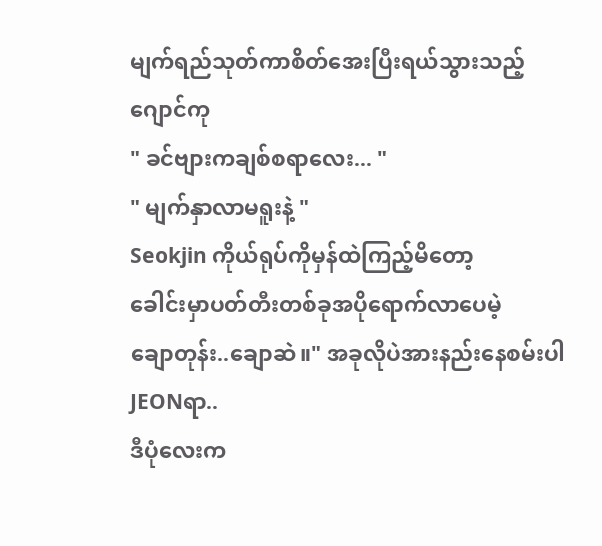မျက်ရည်သုတ်ကာစိတ်အေးပြီးရယ်သွားသည့်ဂျောင်ကု
" ခင်ဗျားကချစ်စရာလေး... "
" မျက်နှာလာမရူးနဲ့ "
Seokjin ကိုယ်ရုပ်ကိုမှန်ထဲကြည့်မိတော့
ခေါင်းမှာပတ်တီးတစ်ခုအပိုရောက်လာပေမဲ့
ချောတုန်း..ချောဆဲ။" အခုလိုပဲအားနည်းနေစမ်းပါ JEONရာ..
ဒီပုံလေးက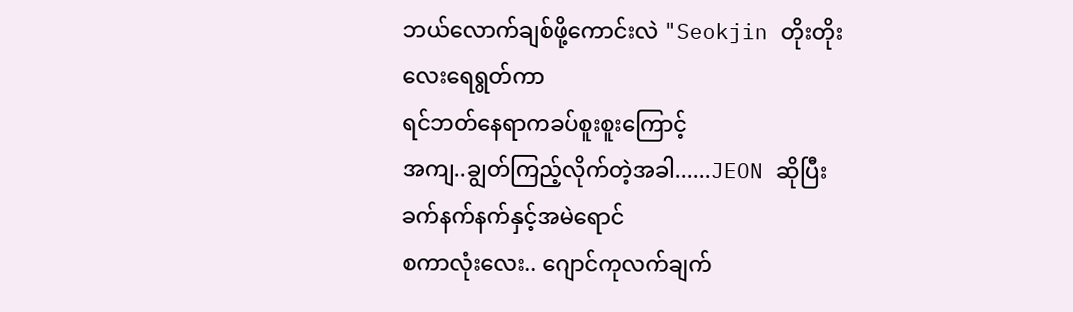ဘယ်လောက်ချစ်ဖို့ကောင်းလဲ "Seokjin တိုးတိုးလေးရေရွတ်ကာ
ရင်ဘတ်နေရာကခပ်စူးစူးကြောင့်
အကျ..ချွတ်ကြည့်လိုက်တဲ့အခါ......JEON ဆိုပြီးခက်နက်နက်နှင့်အမဲရောင်
စကာလုံးလေး.. ဂျောင်ကုလက်ချက်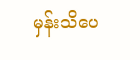မှန်းသိပေ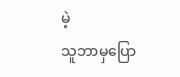မဲ့
သူဘာမှပြော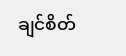ချင်စိတ်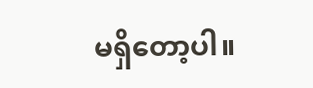မရှိတော့ပါ။